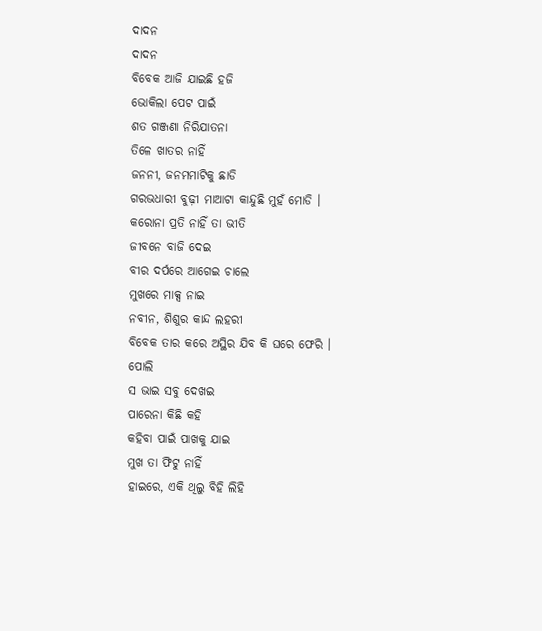ଦାଦନ
ଦାଦନ
ବିବେକ ଆଜି ଯାଇଛି ହଜି
ଭୋକିଲା ପେଟ ପାଇଁ
ଶତ ଗଞ୍ଜଣା ନିରିଯାତନା
ତିଳେ ଖାତର ନାହିଁ
ଜନନୀ, ଜନମମାଟିକୁ ଛାଡି
ଗରଭଧାରୀ ବୁଢ଼ୀ ମାଆଟା କାନ୍ଦୁଛି ମୁହଁ ମୋଡି ।
କରୋନା ପ୍ରତି ନାହିଁ ତା ଭୀତି
ଜୀବନେ ବାଜି ଦେଇ
ବୀର ଦର୍ପରେ ଆଗେଇ ଚାଲେ
ମୁଖରେ ମାକ୍ସ ନାଇ
ନବୀନ, ଶିଶୁର କାନ୍ଦ ଲହରୀ
ବିବେକ ତାର କରେ ଅସ୍ଥିର ଯିବ କି ଘରେ ଫେରି ।
ପୋଲି
ସ ଭାଇ ସବୁ ଦେଖଇ
ପାରେନା କିଛି କହି
କହିବା ପାଇଁ ପାଖକୁ ଯାଇ
ମୁଖ ତା ଫିଟୁ ନାହିଁ
ହାଇରେ, ଏକି ଥିଲୁ ବିହି ଲିହି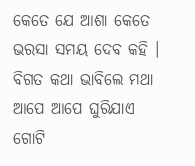କେତେ ଯେ ଆଶା କେତେ ଭରସା ସମୟ ଦେବ କହି ।
ବିଗତ କଥା ଭାବିଲେ ମଥା
ଆପେ ଆପେ ଘୁରିଯାଏ
ଗୋଟି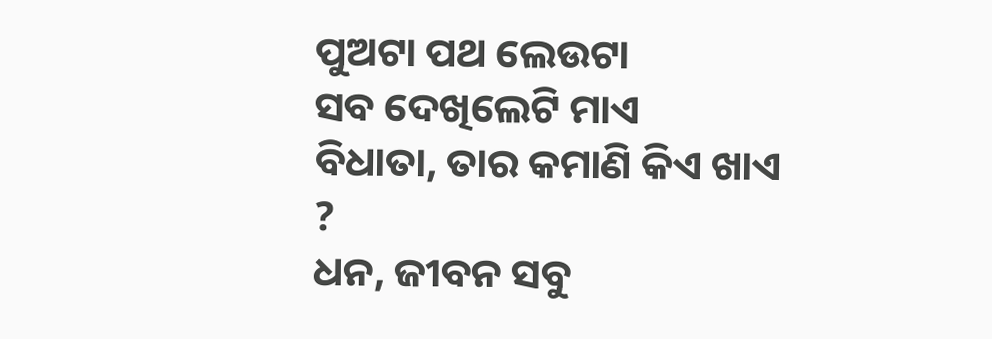ପୁଅଟା ପଥ ଲେଉଟା
ସବ ଦେଖିଲେଟି ମାଏ
ବିଧାତା, ତାର କମାଣି କିଏ ଖାଏ ?
ଧନ, ଜୀବନ ସବୁ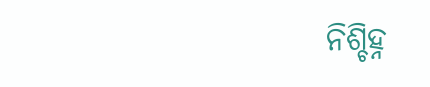ନିଶ୍ଚିହ୍ନ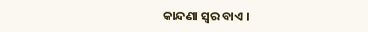କାନ୍ଦଣା ସ୍ୱର ବାଏ ।